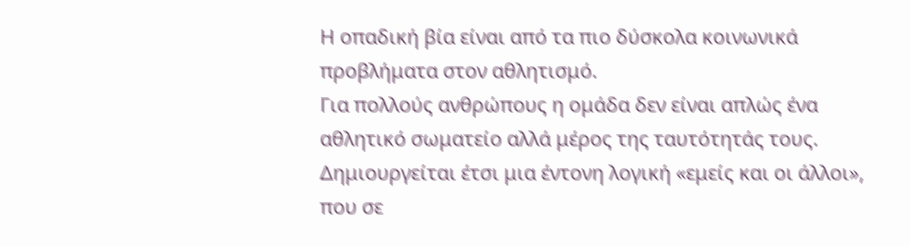Η οπαδική βία είναι από τα πιο δύσκολα κοινωνικά προβλήματα στον αθλητισμό.
Για πολλούς ανθρώπους η ομάδα δεν είναι απλώς ένα αθλητικό σωματείο αλλά μέρος της ταυτότητάς τους. Δημιουργείται έτσι μια έντονη λογική «εμείς και οι άλλοι», που σε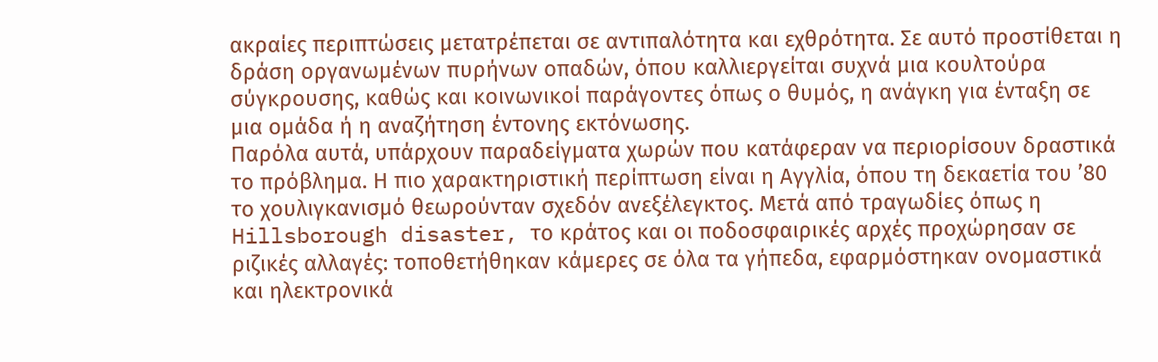ακραίες περιπτώσεις μετατρέπεται σε αντιπαλότητα και εχθρότητα. Σε αυτό προστίθεται η δράση οργανωμένων πυρήνων οπαδών, όπου καλλιεργείται συχνά μια κουλτούρα σύγκρουσης, καθώς και κοινωνικοί παράγοντες όπως ο θυμός, η ανάγκη για ένταξη σε μια ομάδα ή η αναζήτηση έντονης εκτόνωσης.
Παρόλα αυτά, υπάρχουν παραδείγματα χωρών που κατάφεραν να περιορίσουν δραστικά το πρόβλημα. Η πιο χαρακτηριστική περίπτωση είναι η Αγγλία, όπου τη δεκαετία του ’80 το χουλιγκανισμό θεωρούνταν σχεδόν ανεξέλεγκτος. Μετά από τραγωδίες όπως η Hillsborough disaster, το κράτος και οι ποδοσφαιρικές αρχές προχώρησαν σε ριζικές αλλαγές: τοποθετήθηκαν κάμερες σε όλα τα γήπεδα, εφαρμόστηκαν ονομαστικά και ηλεκτρονικά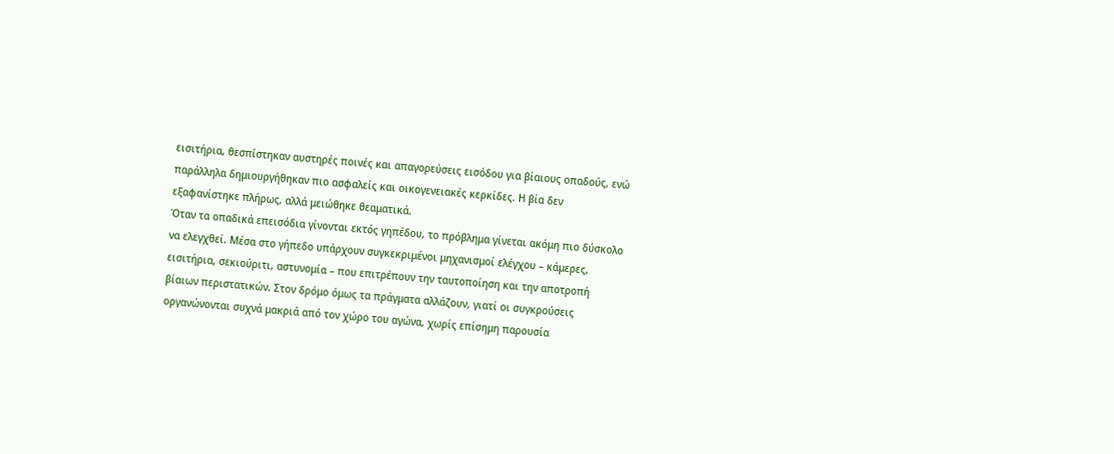εισιτήρια, θεσπίστηκαν αυστηρές ποινές και απαγορεύσεις εισόδου για βίαιους οπαδούς, ενώ παράλληλα δημιουργήθηκαν πιο ασφαλείς και οικογενειακές κερκίδες. Η βία δεν εξαφανίστηκε πλήρως, αλλά μειώθηκε θεαματικά.
Όταν τα οπαδικά επεισόδια γίνονται εκτός γηπέδου, το πρόβλημα γίνεται ακόμη πιο δύσκολο να ελεγχθεί. Μέσα στο γήπεδο υπάρχουν συγκεκριμένοι μηχανισμοί ελέγχου – κάμερες, εισιτήρια, σεκιούριτι, αστυνομία – που επιτρέπουν την ταυτοποίηση και την αποτροπή βίαιων περιστατικών. Στον δρόμο όμως τα πράγματα αλλάζουν, γιατί οι συγκρούσεις οργανώνονται συχνά μακριά από τον χώρο του αγώνα, χωρίς επίσημη παρουσία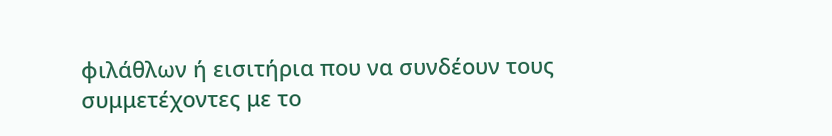φιλάθλων ή εισιτήρια που να συνδέουν τους συμμετέχοντες με το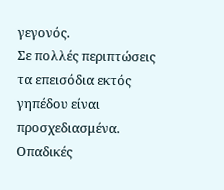γεγονός.
Σε πολλές περιπτώσεις τα επεισόδια εκτός γηπέδου είναι προσχεδιασμένα. Οπαδικές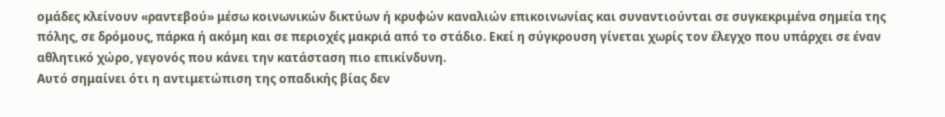ομάδες κλείνουν «ραντεβού» μέσω κοινωνικών δικτύων ή κρυφών καναλιών επικοινωνίας και συναντιούνται σε συγκεκριμένα σημεία της πόλης, σε δρόμους, πάρκα ή ακόμη και σε περιοχές μακριά από το στάδιο. Εκεί η σύγκρουση γίνεται χωρίς τον έλεγχο που υπάρχει σε έναν αθλητικό χώρο, γεγονός που κάνει την κατάσταση πιο επικίνδυνη.
Αυτό σημαίνει ότι η αντιμετώπιση της οπαδικής βίας δεν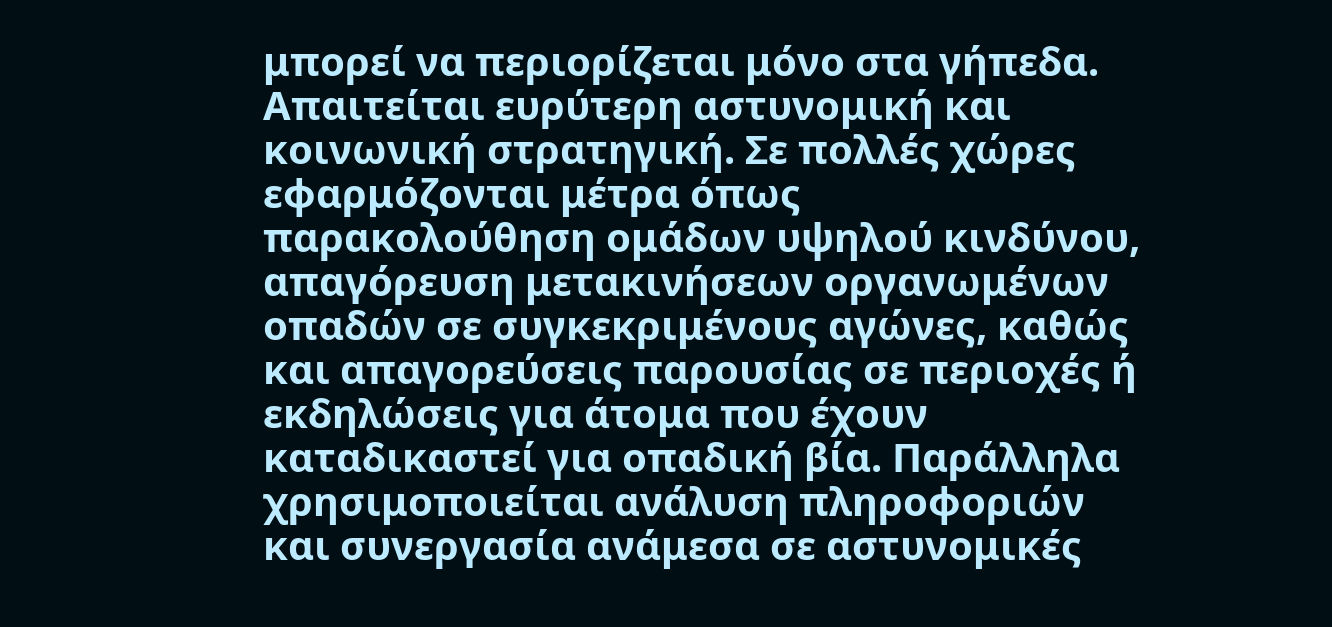μπορεί να περιορίζεται μόνο στα γήπεδα. Απαιτείται ευρύτερη αστυνομική και κοινωνική στρατηγική. Σε πολλές χώρες εφαρμόζονται μέτρα όπως παρακολούθηση ομάδων υψηλού κινδύνου, απαγόρευση μετακινήσεων οργανωμένων οπαδών σε συγκεκριμένους αγώνες, καθώς και απαγορεύσεις παρουσίας σε περιοχές ή εκδηλώσεις για άτομα που έχουν καταδικαστεί για οπαδική βία. Παράλληλα χρησιμοποιείται ανάλυση πληροφοριών και συνεργασία ανάμεσα σε αστυνομικές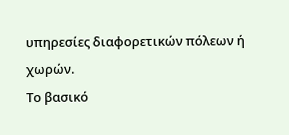υπηρεσίες διαφορετικών πόλεων ή χωρών.
Το βασικό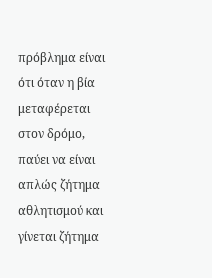πρόβλημα είναι ότι όταν η βία μεταφέρεται στον δρόμο, παύει να είναι απλώς ζήτημα αθλητισμού και γίνεται ζήτημα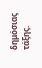δημόσιας τάξης.